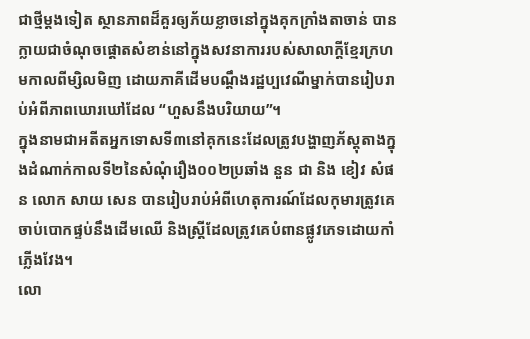ជាថ្មីម្ដងទៀត ស្ថានភាពដ៏គួរឲ្យភ័យខ្លាចនៅក្នុងគុកក្រាំងតាចាន់ បានក្លាយជាចំណុចផ្ដោតសំខាន់នៅក្នុងសវនាការរបស់សាលាក្ដីខ្មែរក្រហមកាលពីម្សិលមិញ ដោយភាគីដើមបណ្ដឹងរដ្ឋប្បវេណីម្នាក់បានរៀបរាប់អំពីភាពឃោរឃៅដែល “ហួសនឹងបរិយាយ”។
ក្នុងនាមជាអតីតអ្នកទោសទី៣នៅគុកនេះដែលត្រូវបង្ហាញភ័ស្តុតាងក្នុងដំណាក់កាលទី២នៃសំណុំរឿង០០២ប្រឆាំង នួន ជា និង ខៀវ សំផន លោក សាយ សេន បានរៀបរាប់អំពីហេតុការណ៍ដែលកុមារត្រូវគេចាប់បោកផ្ទប់នឹងដើមឈើ និងស្ត្រីដែលត្រូវគេបំពានផ្លូវភេទដោយកាំភ្លើងវែង។
លោ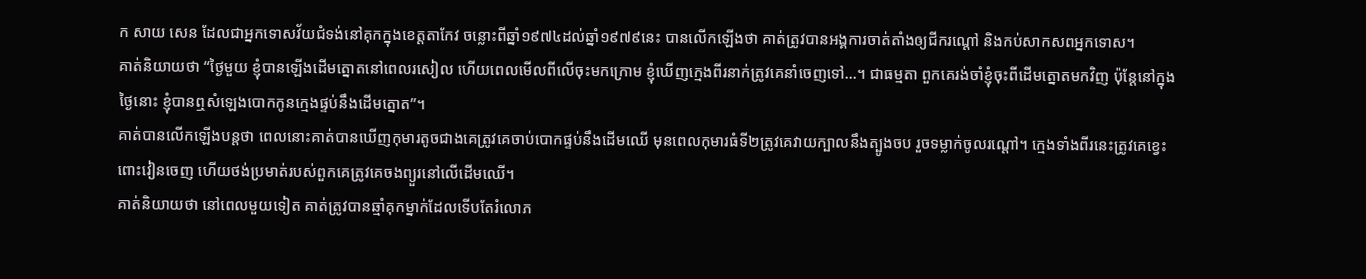ក សាយ សេន ដែលជាអ្នកទោសវ័យជំទង់នៅគុកក្នុងខេត្តតាកែវ ចន្លោះពីឆ្នាំ១៩៧៤ដល់ឆ្នាំ១៩៧៩នេះ បានលើកឡើងថា គាត់ត្រូវបានអង្គការចាត់តាំងឲ្យជីករណ្ដៅ និងកប់សាកសពអ្នកទោស។
គាត់និយាយថា “ថ្ងៃមួយ ខ្ញុំបានឡើងដើមត្នោតនៅពេលរសៀល ហើយពេលមើលពីលើចុះមកក្រោម ខ្ញុំឃើញក្មេងពីរនាក់ត្រូវគេនាំចេញទៅ…។ ជាធម្មតា ពួកគេរង់ចាំខ្ញុំចុះពីដើមត្នោតមកវិញ ប៉ុន្តែនៅក្នុងថ្ងៃនោះ ខ្ញុំបានឮសំឡេងបោកកូនក្មេងផ្ទប់នឹងដើមត្នោត”។
គាត់បានលើកឡើងបន្តថា ពេលនោះគាត់បានឃើញកុមារតូចជាងគេត្រូវគេចាប់បោកផ្ទប់នឹងដើមឈើ មុនពេលកុមារធំទី២ត្រូវគេវាយក្បាលនឹងត្បូងចប រួចទម្លាក់ចូលរណ្ដៅ។ ក្មេងទាំងពីរនេះត្រូវគេខ្វេះពោះវៀនចេញ ហើយថង់ប្រមាត់របស់ពួកគេត្រូវគេចងព្យួរនៅលើដើមឈើ។
គាត់និយាយថា នៅពេលមួយទៀត គាត់ត្រូវបានឆ្មាំគុកម្នាក់ដែលទើបតែរំលោភ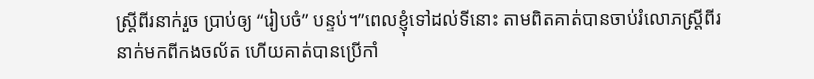ស្ត្រីពីរនាក់រួច ប្រាប់ឲ្យ “រៀបចំ” បន្ទប់។”ពេលខ្ញុំទៅដល់ទីនោះ តាមពិតគាត់បានចាប់រំលោភស្ត្រីពីរនាក់មកពីកងចល័ត ហើយគាត់បានប្រើកាំ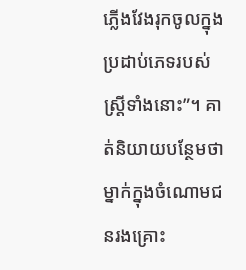ភ្លើងវែងរុកចូលក្នុងប្រដាប់ភេទរបស់ស្ត្រីទាំងនោះ”។ គាត់និយាយបន្ថែមថា ម្នាក់ក្នុងចំណោមជនរងគ្រោះ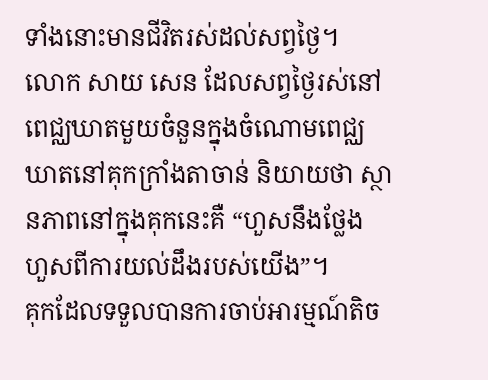ទាំងនោះមានជីវិតរស់ដល់សព្វថ្ងៃ។
លោក សាយ សេន ដែលសព្វថ្ងៃរស់នៅពេជ្ឈឃាតមួយចំនួនក្នុងចំណោមពេជ្ឈឃាតនៅគុកក្រាំងតាចាន់ និយាយថា ស្ថានភាពនៅក្នុងគុកនេះគឺ “ហួសនឹងថ្លែង ហួសពីការយល់ដឹងរបស់យើង”។
គុកដែលទទួលបានការចាប់អារម្មណ៍តិច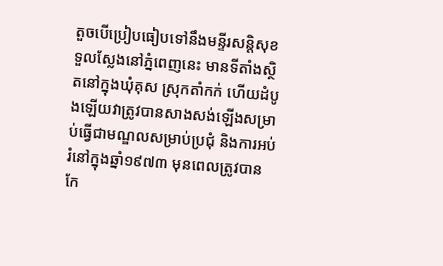តួចបើប្រៀបធៀបទៅនឹងមន្ទីរសន្តិសុខទួលស្លែងនៅភ្នំពេញនេះ មានទីតាំងស្ថិតនៅក្នុងឃុំគុស ស្រុកតាំកក់ ហើយដំបូងឡើយវាត្រូវបានសាងសង់ឡើងសម្រាប់ធ្វើជាមណ្ឌលសម្រាប់ប្រជុំ និងការអប់រំនៅក្នុងឆ្នាំ១៩៧៣ មុនពេលត្រូវបានកែ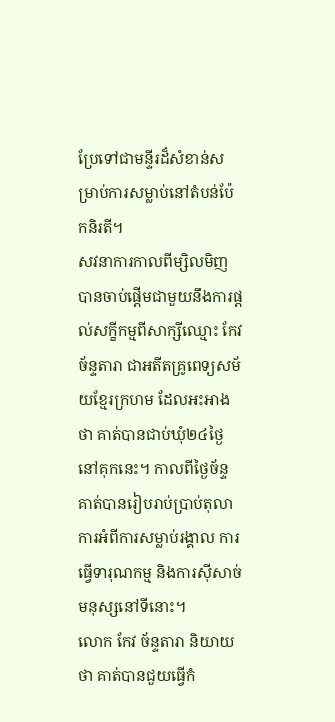ប្រែទៅជាមន្ទីរដ៏សំខាន់សម្រាប់ការសម្លាប់នៅតំបន់ប៉ែកនិរតី។
សវនាការកាលពីម្សិលមិញបានចាប់ផ្ដើមជាមួយនឹងការផ្ដល់សក្ខីកម្មពីសាក្សីឈ្មោះ កែវ ច័ន្ទតារា ជាអតីតគ្រូពេទ្យសម័យខ្មែរក្រហម ដែលអះអាងថា គាត់បានជាប់ឃុំ២៤ថ្ងៃនៅគុកនេះ។ កាលពីថ្ងៃច័ន្ទ គាត់បានរៀបរាប់ប្រាប់តុលាការអំពីការសម្លាប់រង្គាល ការធ្វើទារុណកម្ម និងការស៊ីសាច់មនុស្សនៅទីនោះ។
លោក កែវ ច័ន្ទតារា និយាយថា គាត់បានជួយធ្វើកំ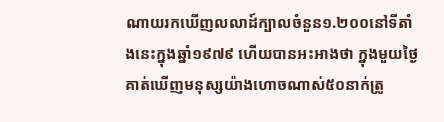ណាយរកឃើញលលាដ៍ក្បាលចំនួន១.២០០នៅទីតាំងនេះក្នុងឆ្នាំ១៩៧៩ ហើយបានអះអាងថា ក្នុងមួយថ្ងៃ គាត់ឃើញមនុស្សយ៉ាងហោចណាស់៥០នាក់ត្រូ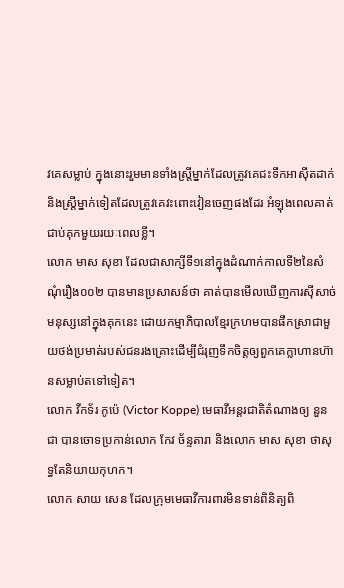វគេសម្លាប់ ក្នុងនោះរួមមានទាំងស្ត្រីម្នាក់ដែលត្រូវគេជះទឹកអាស៊ីតដាក់ និងស្ត្រីម្នាក់ទៀតដែលត្រូវគេវះពោះវៀនចេញផងដែរ អំឡុងពេលគាត់ជាប់គុកមួយរយៈពេលខ្លី។
លោក មាស សុខា ដែលជាសាក្សីទី១នៅក្នុងដំណាក់កាលទី២នៃសំណុំរឿង០០២ បានមានប្រសាសន៍ថា គាត់បានមើលឃើញការស៊ីសាច់មនុស្សនៅក្នុងគុកនេះ ដោយកម្មាភិបាលខ្មែរក្រហមបានផឹកស្រាជាមួយថង់ប្រមាត់របស់ជនរងគ្រោះដើម្បីជំរុញទឹកចិត្តឲ្យពួកគេក្លាហានហ៊ានសម្លាប់តទៅទៀត។
លោក វីកទ័រ កូប៉េ (Victor Koppe) មេធាវីអន្តរជាតិតំណាងឲ្យ នួន ជា បានចោទប្រកាន់លោក កែវ ច័ន្ទតារា និងលោក មាស សុខា ថាសុទ្ធតែនិយាយកុហក។
លោក សាយ សេន ដែលក្រុមមេធាវីការពារមិនទាន់ពិនិត្យពិ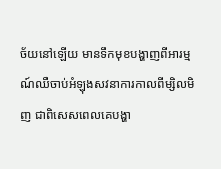ច័យនៅឡើយ មានទឹកមុខបង្ហាញពីអារម្មណ៍ឈឺចាប់អំឡុងសវនាការកាលពីម្សិលមិញ ជាពិសេសពេលគេបង្ហា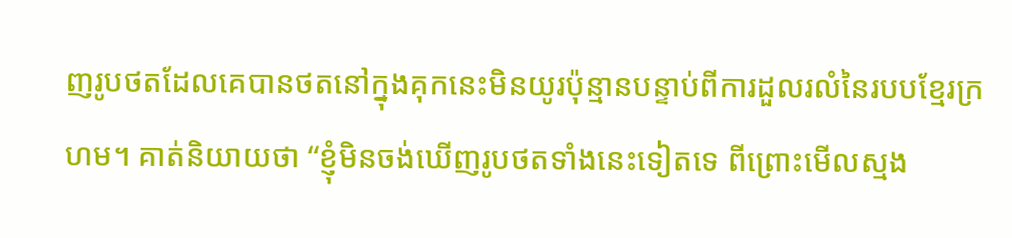ញរូបថតដែលគេបានថតនៅក្នុងគុកនេះមិនយូរប៉ុន្មានបន្ទាប់ពីការដួលរលំនៃរបបខ្មែរក្រហម។ គាត់និយាយថា “ខ្ញុំមិនចង់ឃើញរូបថតទាំងនេះទៀតទេ ពីព្រោះមើលស្មង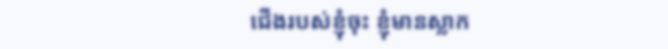ជើងរបស់ខ្ញុំចុះ ខ្ញុំមានស្លាក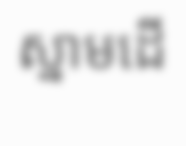ស្នាមដើ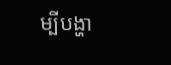ម្បីបង្ហា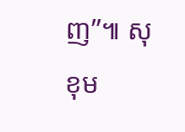ញ”៕ សុខុម